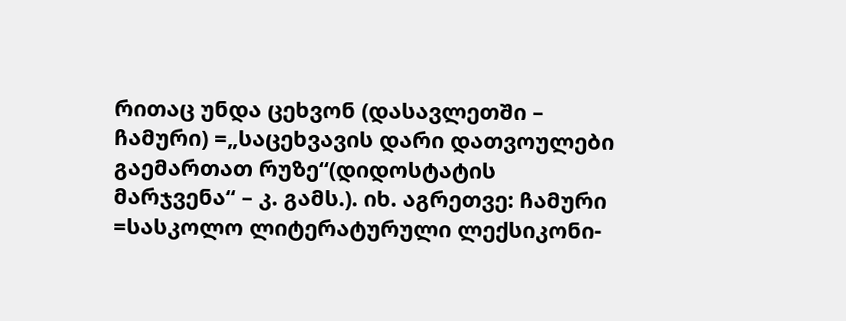რითაც უნდა ცეხვონ (დასავლეთში – ჩამური) =„საცეხვავის დარი დათვოულები გაემართათ რუზე“(დიდოსტატის მარჯვენა“ – კ. გამს.). იხ. აგრეთვე: ჩამური =სასკოლო ლიტერატურული ლექსიკონი-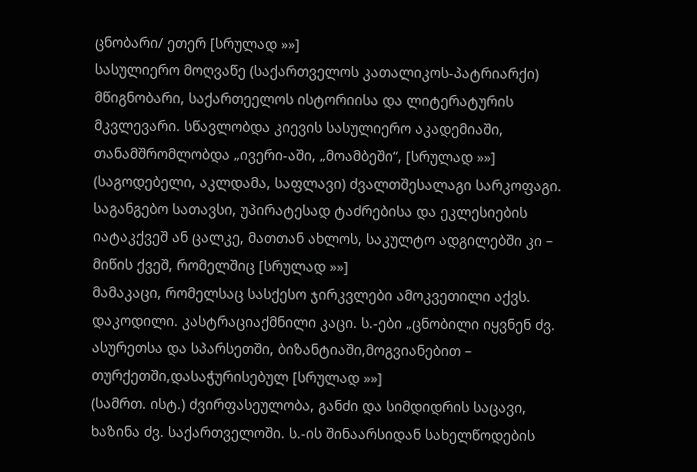ცნობარი/ ეთერ [სრულად »»]
სასულიერო მოღვაწე (საქართველოს კათალიკოს-პატრიარქი) მწიგნობარი, საქართეელოს ისტორიისა და ლიტერატურის მკვლევარი. სწავლობდა კიევის სასულიერო აკადემიაში, თანამშრომლობდა „ივერი-აში, „მოამბეში“, [სრულად »»]
(საგოდებელი, აკლდამა, საფლავი) ძვალთშესალაგი სარკოფაგი. საგანგებო სათავსი, უპირატესად ტაძრებისა და ეკლესიების იატაკქვეშ ან ცალკე, მათთან ახლოს, საკულტო ადგილებში კი – მიწის ქვეშ, რომელშიც [სრულად »»]
მამაკაცი, რომელსაც სასქესო ჯირკვლები ამოკვეთილი აქვს. დაკოდილი. კასტრაციაქმნილი კაცი. ს.-ები „ცნობილი იყვნენ ძვ. ასურეთსა და სპარსეთში, ბიზანტიაში,მოგვიანებით – თურქეთში,დასაჭურისებულ [სრულად »»]
(სამრთ. ისტ.) ძვირფასეულობა, განძი და სიმდიდრის საცავი, ხაზინა ძვ. საქართველოში. ს.-ის შინაარსიდან სახელწოდების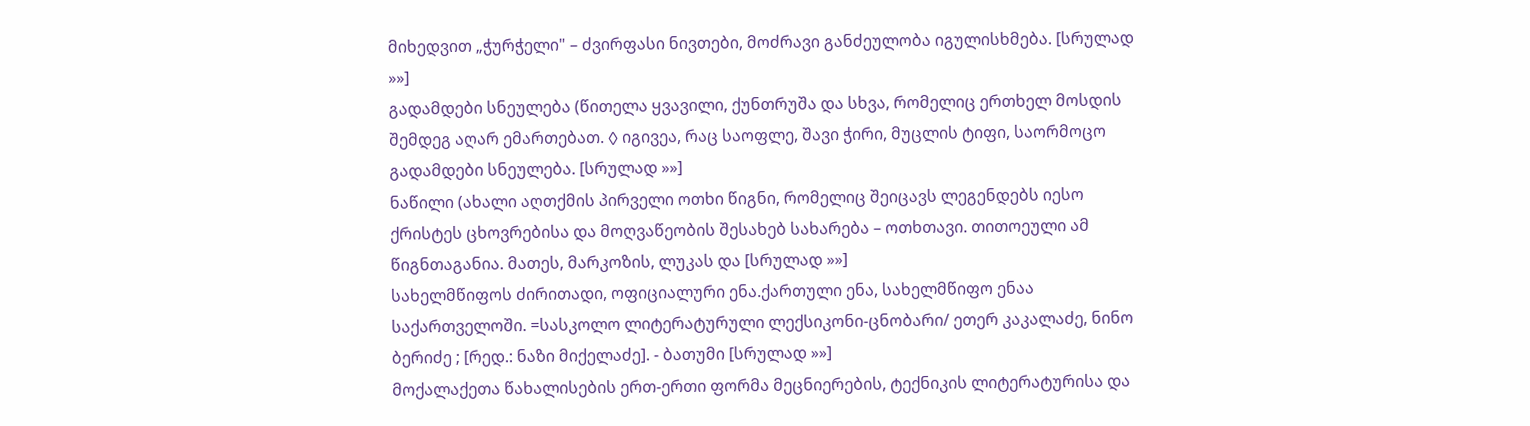მიხედვით „ჭურჭელი" – ძვირფასი ნივთები, მოძრავი განძეულობა იგულისხმება. [სრულად »»]
გადამდები სნეულება (წითელა ყვავილი, ქუნთრუშა და სხვა, რომელიც ერთხელ მოსდის შემდეგ აღარ ემართებათ. ◊ იგივეა, რაც საოფლე, შავი ჭირი, მუცლის ტიფი, საორმოცო გადამდები სნეულება. [სრულად »»]
ნაწილი (ახალი აღთქმის პირველი ოთხი წიგნი, რომელიც შეიცავს ლეგენდებს იესო ქრისტეს ცხოვრებისა და მოღვაწეობის შესახებ სახარება – ოთხთავი. თითოეული ამ წიგნთაგანია. მათეს, მარკოზის, ლუკას და [სრულად »»]
სახელმწიფოს ძირითადი, ოფიციალური ენა.ქართული ენა, სახელმწიფო ენაა საქართველოში. =სასკოლო ლიტერატურული ლექსიკონი-ცნობარი/ ეთერ კაკალაძე, ნინო ბერიძე ; [რედ.: ნაზი მიქელაძე]. - ბათუმი [სრულად »»]
მოქალაქეთა წახალისების ერთ-ერთი ფორმა მეცნიერების, ტექნიკის ლიტერატურისა და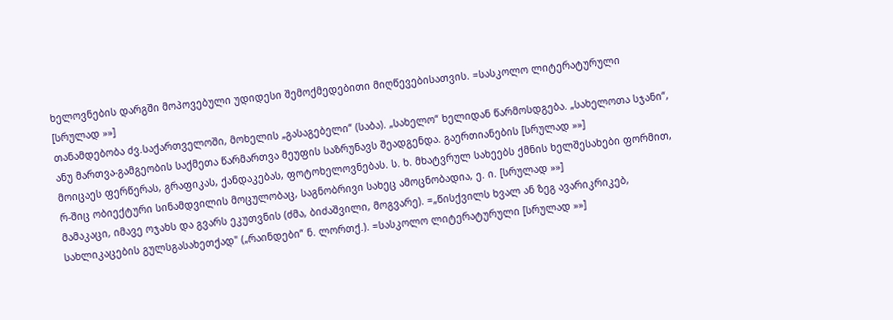ხელოვნების დარგში მოპოვებული უდიდესი შემოქმედებითი მიღწევებისათვის. =სასკოლო ლიტერატურული [სრულად »»]
თანამდებობა ძვ.საქართველოში, მოხელის „გასაგებელი“ (საბა). „სახელო“ ხელიდან წარმოსდგება. „სახელოთა სჯანი“, ანუ მართვა-გამგეობის საქმეთა წარმართვა მეუფის საზრუნავს შეადგენდა. გაერთიანების [სრულად »»]
მოიცაეს ფერწერას, გრაფიკას, ქანდაკებას, ფოტოხელოვნებას. ს. ხ. მხატვრულ სახეებს ქმნის ხელშესახები ფორმით, რ-შიც ობიექტური სინამდვილის მოცულობაც, საგნობრივი სახეც ამოცნობადია, ე. ი. [სრულად »»]
მამაკაცი, იმავე ოჯახს და გვარს ეკუთვნის (ძმა, ბიძაშვილი, მოგვარე). =„წისქვილს ხვალ ან ზეგ ავარიკრიკებ, სახლიკაცების გულსგასახეთქად" („რაინდები“ ნ. ლორთქ.). =სასკოლო ლიტერატურული [სრულად »»]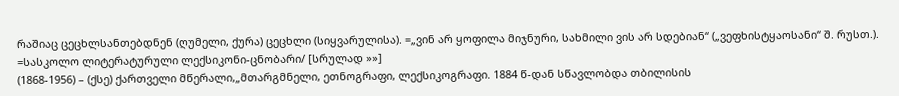რაშიაც ცეცხლსანთებდნენ (ღუმელი, ქურა) ცეცხლი (სიყვარულისა). =„ვინ არ ყოფილა მიჯნური, სახმილი ვის არ სდებიან“ („ვეფხისტყაოსანი“ შ. რუსთ.). =სასკოლო ლიტერატურული ლექსიკონი-ცნობარი/ [სრულად »»]
(1868-1956) – (ქსე) ქართველი მწერალი,„მთარგმნელი, ეთნოგრაფი, ლექსიკოგრაფი. 1884 წ-დან სწავლობდა თბილისის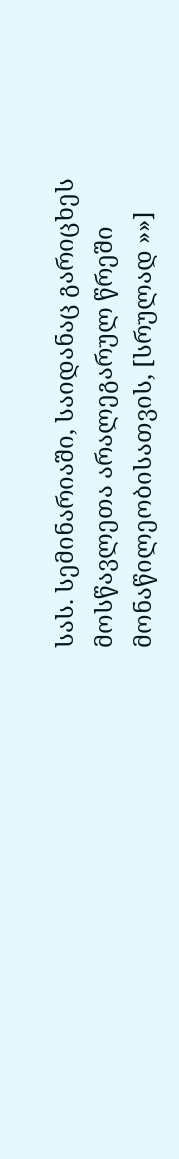სას. სემინარიაში, საიდანაც გარიცხეს მოსწავლეთა არალეგარულ წრეში მონაწილეობისათვის, [სრულად »»]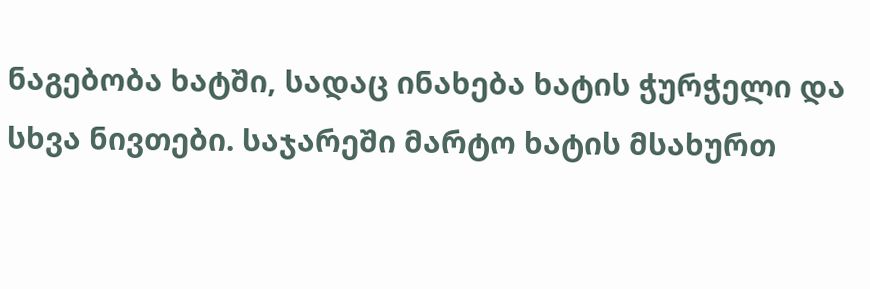ნაგებობა ხატში, სადაც ინახება ხატის ჭურჭელი და სხვა ნივთები. საჯარეში მარტო ხატის მსახურთ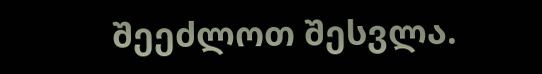შეეძლოთ შესვლა.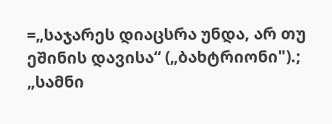=„საჯარეს დიაცსრა უნდა, არ თუ ეშინის დავისა“ („ბახტრიონი").; „სამნი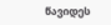წავიდეს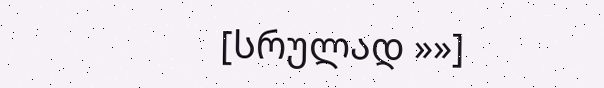[სრულად »»]